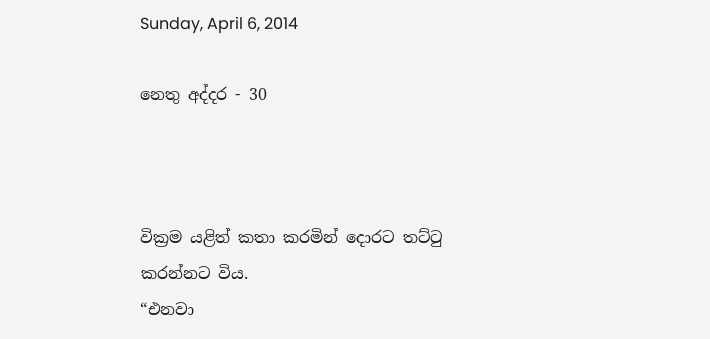Sunday, April 6, 2014

නෙතු අද්දර - 30



වික්‍රම යළිත් කතා කරමින් දොරට තට්ටු කරන්නට විය.
“එනවා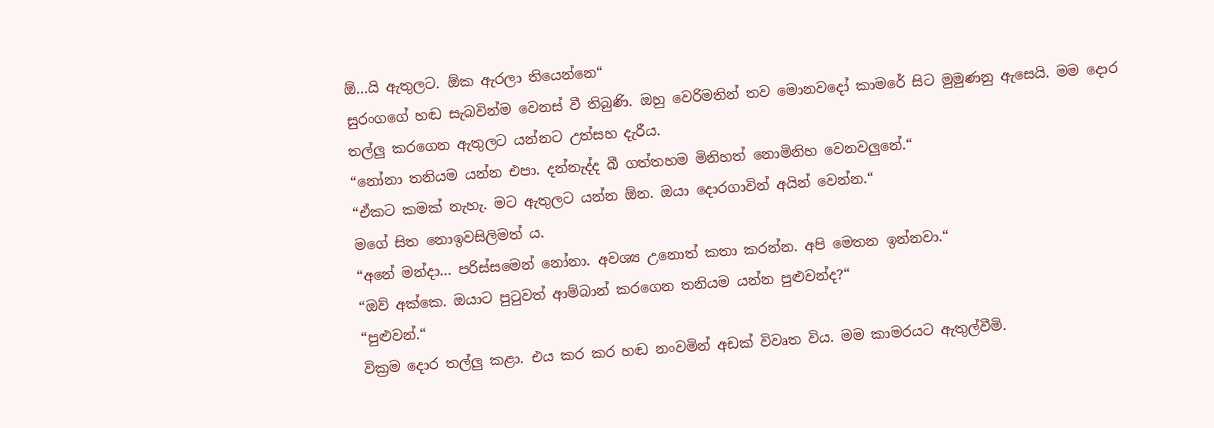ඕ...යි ඇතුලට. ඕක ඇරලා තියෙන්නෙ“
සුරංගගේ හඬ සැබවින්ම වෙනස් වී තිබුණි. ඔහු වෙරිමතින් තව මොනවදෝ කාමරේ සිට මුමුණනු ඇසෙයි. මම දොර තල්ලු කරගෙන ඇතුලට යන්නට උත්සහ දැරීය.
“නෝනා තනියම යන්න එපා. දන්නැද්ද බී ගත්තහම මිනිහත් නොමිනිහ වෙනවලුනේ.“
“ඒකට කමක් නැහැ. මට ඇතුලට යන්න ඕන. ඔයා දොරගාවින් අයින් වෙන්න.“
මගේ සිත නොඉවසිලිමත් ය.
“අනේ මන්දා... පරිස්සමෙන් නෝනා. අවශ්‍ය උනොත් කතා කරන්න. අපි මෙතන ඉන්නවා.“
“ඔව් අක්කෙ. ඔයාට පුටුවත් ආම්බාන් කරගෙන තනියම යන්න පුළුවන්ද?“
“පුළුවන්.“
වික්‍රම දොර තල්ලු කළා. එය කර කර හඬ නංවමින් අඩක් විවෘත විය. මම කාමරයට ඇතුල්වීමි.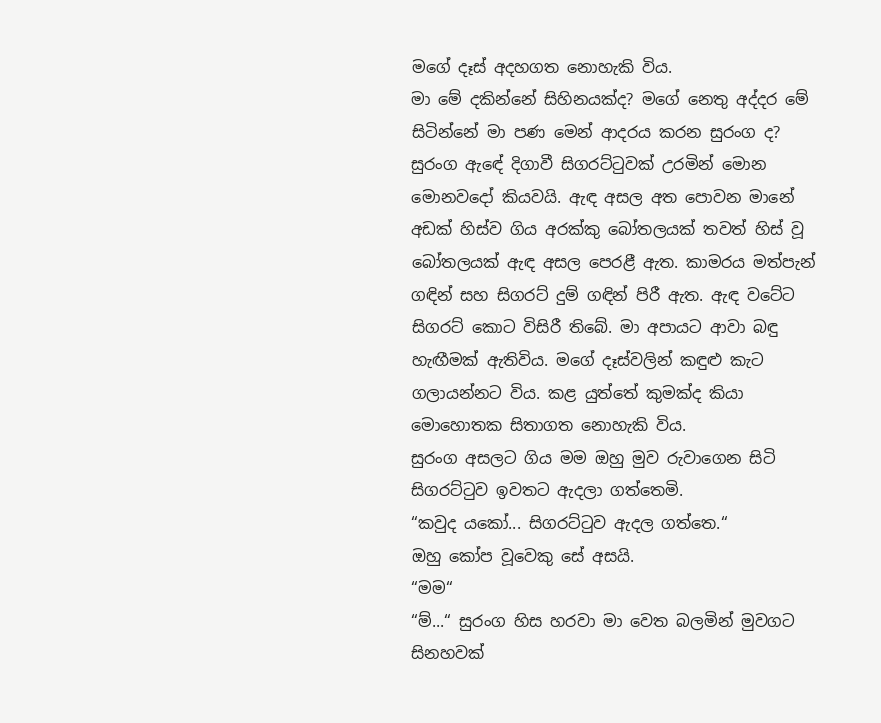මගේ දෑස් අදහගත නොහැකි විය.
මා මේ දකින්නේ සිහිනයක්ද? මගේ නෙතු අද්දර මේ සිටින්නේ මා පණ මෙන් ආදරය කරන සුරංග ද? සුරංග ඇඳේ දිගාවී සිගරට්ටුවක් උරමින් මොන මොනවදෝ කියවයි. ඇඳ අසල අත පොවන මානේ අඩක් හිස්ව ගිය අරක්කු බෝතලයක් තවත් හිස් වූ බෝතලයක් ඇඳ අසල පෙරළී ඇත. කාමරය මත්පැන් ගඳින් සහ සිගරට් දුම් ගඳින් පිරී ඇත. ඇඳ වටේට සිගරට් කොට විසිරී තිබේ. මා අපායට ආවා බඳු හැඟීමක් ඇතිවිය. මගේ දෑස්වලින් කඳුළු කැට ගලායන්නට විය. කළ යුත්තේ කුමක්ද කියා මොහොතක සිතාගත නොහැකි විය.
සුරංග අසලට ගිය මම ඔහු මුව රුවාගෙන සිටි සිගරට්ටුව ඉවතට ඇදලා ගත්තෙමි.
“කවුද යකෝ... සිගරට්ටුව ඇදල ගත්තෙ.“
ඔහු කෝප වූවෙකු සේ අසයි.
“මම“
“ම්...“ සුරංග හිස හරවා මා වෙත බලමින් මුවගට සිනහවක්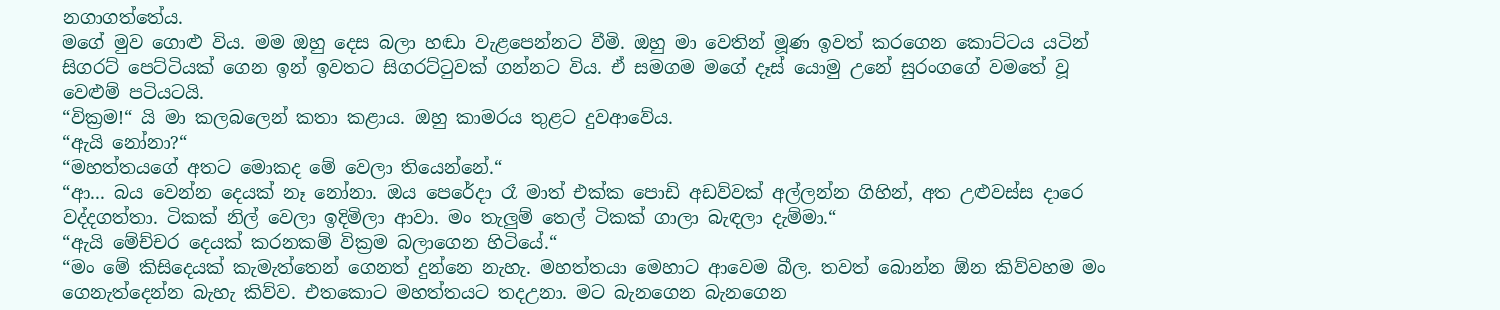නගාගත්තේය.
මගේ මුව ගොළු විය. මම ඔහු දෙස බලා හඬා වැළපෙන්නට වීමි. ඔහු මා වෙතින් මූණ ඉවත් කරගෙන කොට්ටය යටින් සිගරට් පෙට්ටියක් ගෙන ඉන් ඉවතට සිගරට්ටුවක් ගන්නට විය. ඒ සමගම මගේ දෑස් යොමු උනේ සුරංගගේ වමතේ වූ වෙළුම් පටියටයි.
“වික්‍රම!“ යි මා කලබලෙන් කතා කළාය. ඔහු කාමරය තුළට දුවආවේය.
“ඇයි නෝනා?“
“මහත්තයගේ අතට මොකද මේ වෙලා තියෙන්නේ.“
“ආ... බය වෙන්න දෙයක් නෑ නෝනා. ඔය පෙරේදා රෑ මාත් එක්ක පොඩි අඩව්වක් අල්ලන්න ගිහින්, අත උළුවස්ස දාරෙ වද්දගත්තා. ටිකක් නිල් වෙලා ඉදිමිලා ආවා. මං තැලුම් තෙල් ටිකක් ගාලා බැඳලා දැම්මා.“
“ඇයි මේච්චර දෙයක් කරනකම් වික්‍රම බලාගෙන හිටියේ.“
“මං මේ කිසිදෙයක් කැමැත්තෙන් ගෙනත් දුන්නෙ නැහැ. මහත්තයා මෙහාට ආවෙම බීල. තවත් බොන්න ඕන කිව්වහම මං ගෙනැත්දෙන්න බැහැ කිව්ව. එතකොට මහත්තයට තදඋනා. මට බැනගෙන බැනගෙන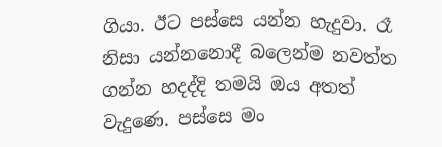ගියා. ඊට පස්සෙ යන්න හැදුවා. රෑ නිසා යන්නනොදී බලෙන්ම නවත්ත ගන්න හදද්දි තමයි ඔය අතත් වැදුණෙ. පස්සෙ මං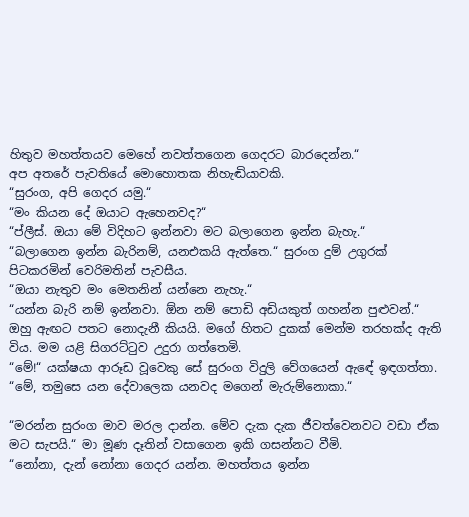හිතුව මහත්තයව මෙහේ නවත්තගෙන ගෙදරට බාරදෙන්න.“
අප අතරේ පැවතියේ මොහොතක නිහැඬියාවකි.
“සුරංග, අපි ගෙදර යමු.“
“මං කියන දේ ඔයාට ඇහෙනවද?“
“ප්ලීස්. ඔයා මේ විදිහට ඉන්නවා මට බලාගෙන ඉන්න බැහැ.“
“බලාගෙන ඉන්න බැරිනම්, යනඑකයි ඇත්තෙ.“ සුරංග දුම් උගුරක් පිටකරමින් වෙරිමතින් පැවසීය.
“ඔයා නැතුව මං මෙතනින් යන්නෙ නැහැ.“
“යන්න බැරි නම් ඉන්නවා. ඕන නම් පොඩි අඩියකුත් ගහන්න පුළුවන්.“ ඔහු ඇඟට පතට නොදැනී කියයි. මගේ හිතට දුකක් මෙන්ම තරහක්ද ඇති විය. මම යළි සිගරට්ටුව උදුරා ගත්තෙමි.
“මේ!“ යක්ෂයා ආරූඩ වූවෙකු සේ සුරංග විදුලි වේගයෙන් ඇඳේ ඉඳගත්තා.
“මේ, තමුසෙ යන දේවාලෙක යනවද මගෙන් මැරුම්නොකා.“

“මරන්න සුරංග මාව මරල දාන්න. මේව දැක දැක ජීවත්වෙනවට වඩා ඒක මට සැපයි.“ මා මූණ දෑතින් වසාගෙන ඉකි ගසන්නට වීමි.
“නෝනා, දැන් නෝනා ගෙදර යන්න. මහත්තය ඉන්න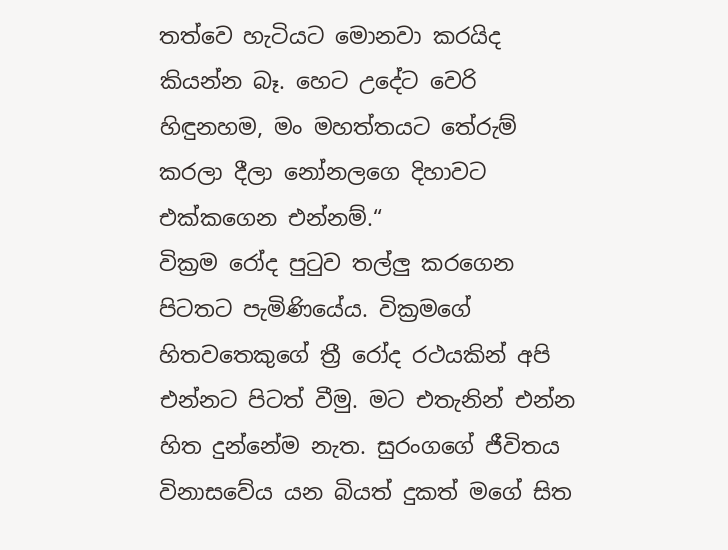තත්වෙ හැටියට මොනවා කරයිද කියන්න බෑ. හෙට උදේට වෙරි හිඳුනහම, මං මහත්තයට තේරුම් කරලා දීලා නෝනලගෙ දිහාවට එක්කගෙන එන්නම්.“
වික්‍රම රෝද පුටුව තල්ලු කරගෙන පිටතට පැමිණියේය. වික්‍රමගේ හිතවතෙකුගේ ත්‍රී රෝද රථයකින් අපි එන්නට පිටත් වීමු. මට එතැනින් එන්න හිත දුන්නේම නැත. සුරංගගේ ජීවිතය විනාසවේය යන බියත් දුකත් මගේ සිත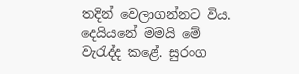තදින් වෙලාගන්නට විය. දෙයියනේ මමයි මේ වැරැද්ද කළේ. සුරංග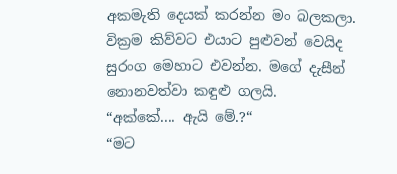අකමැති දෙයක් කරන්න මං බලකලා. වික්‍රම කිව්වට එයාට පුළුවන් වෙයිද සුරංග මෙහාට එවන්න. මගේ දැසීන් නොනවත්වා කඳුළු ගලයි.
“අක්කේ.... ඇයි මේ.?“
“මට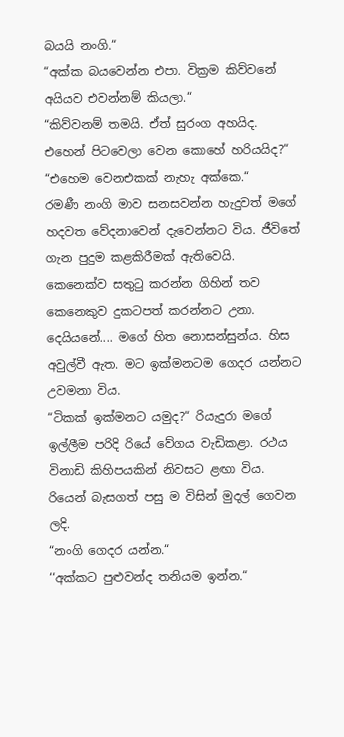බයයි නංගි.“
“අක්ක බයවෙන්න එපා. වික්‍රම කිව්වනේ අයියව එවන්නම් කියලා.“
“කිව්වනම් තමයි. ඒත් සුරංග අහයිද. එහෙන් පිටවෙලා වෙන කොහේ හරියයිද?“
“එහෙම වෙනඑකක් නැහැ අක්කෙ.“
රමණී නංගි මාව සනසවන්න හැදුවත් මගේ හදවත වේදනාවෙන් දැවෙන්නට විය. ජීවිතේ ගැන පුදුම කළකිරීමක් ඇතිවෙයි. කෙනෙක්ව සතුටු කරන්න ගිහින් තව කෙනෙකුව දුකටපත් කරන්නට උනා. දෙයියනේ.... මගේ හිත නොසන්සුන්ය. හිස අවුල්වී ඇත. මට ඉක්මනටම ගෙදර යන්නට උවමනා විය.
“ටිකක් ඉක්මනට යමුද?“ රියැදුරා මගේ ඉල්ලීම පරිදි රියේ වේගය වැඩිකළා. රථය විනාඩි කිහිපයකින් නිවසට ළඟා විය. රියෙන් බැසගත් පසු ම විසින් මුදල් ගෙවන ලදි.
“නංගි ගෙදර යන්න.“
‘‘අක්කට පුළුවන්ද තනියම ඉන්න.“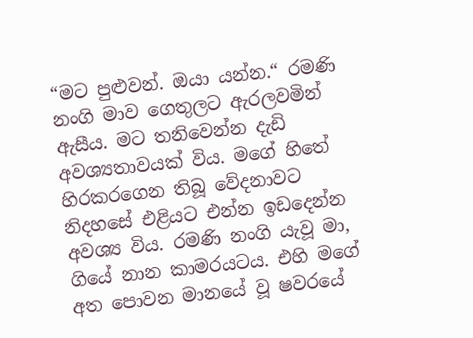“මට පුළුවන්. ඔයා යන්න.“ රමණි නංගි මාව ගෙතුලට ඇරලවමින් ඇසීය. මට තනිවෙන්න දැඩි අවශ්‍යතාවයක් විය. මගේ හිතේ හිරකරගෙන තිබූ වේදනාවට නිදහසේ එළියට එන්න ඉඩදෙන්න අවශ්‍ය විය. රමණි නංගි යැවූ මා, ගියේ නාන කාමරයටය. එහි මගේ අත පොවන මානයේ වූ ෂවරයේ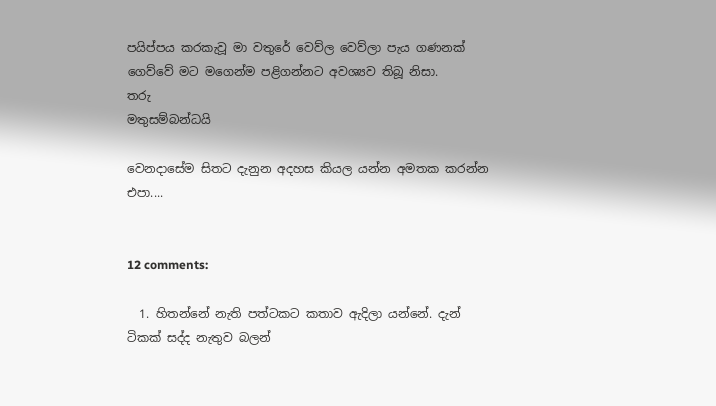පයිප්පය කරකැවූ මා වතුරේ වෙව්ල වෙව්ලා පැය ගණනක් ගෙව්වේ මට මගෙන්ම පළිගන්නට අවශ්‍යව තිබූ නිසා.
තරු
මතුසම්බන්ධයි

වෙනදාසේම සිතට දැනුන අදහස කියල යන්න අමතක කරන්න එපා....


12 comments:

  1. හිතන්නේ නැති පත්ටකට කතාව ඇදිලා යන්නේ. දැන් ටිකක් සද්ද නැතුව බලන්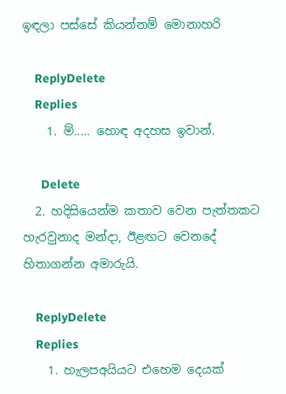ඉඳලා පස්සේ කියන්නම් මොනාහරි

    ReplyDelete
    Replies
    1. ම්..... හොඳ අදහස ඉවාන්.

      Delete
  2. හදිසියෙන්ම කතාව වෙන පැත්තකට හැරවුනාද මන්දා, ඊළඟට වෙනදේ හිතාගන්න අමාරුයි.

    ReplyDelete
    Replies
    1. හැලපඅයියට එහෙම දෙයක්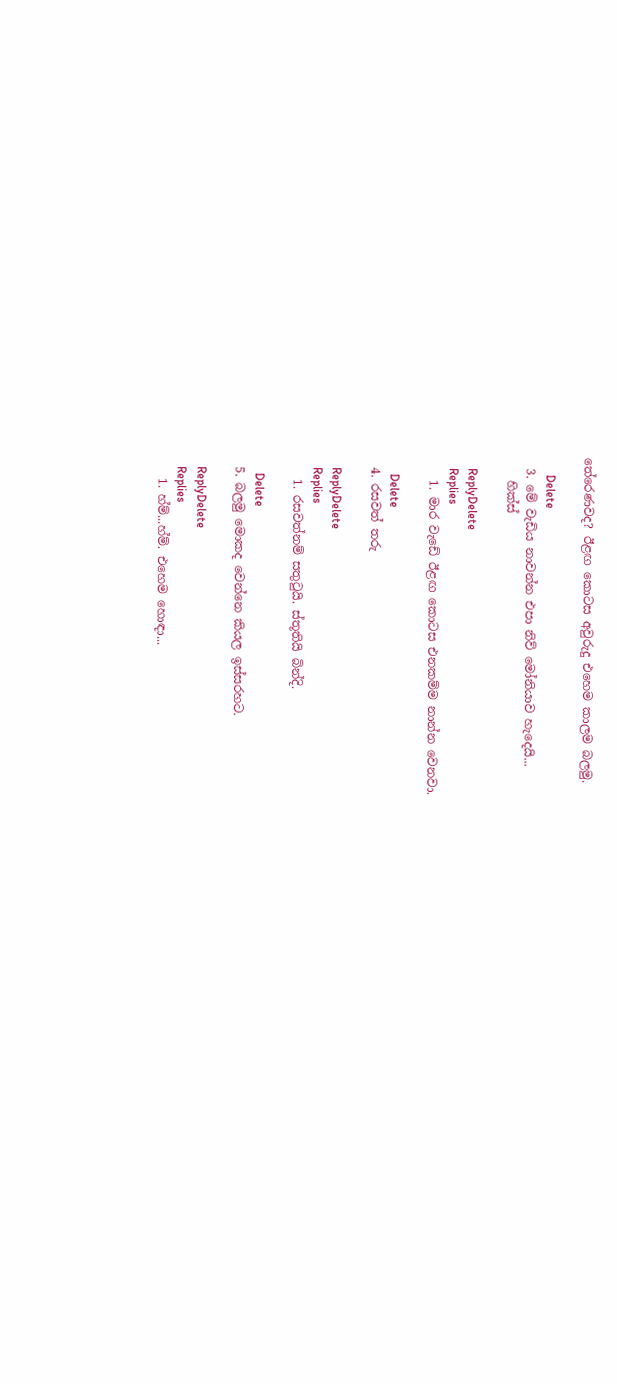තේරෙණවද? ඊළඟ කොටස අවුරුදු එහෙම කාලම බලමු.

      Delete
  3. මේ වැඩිය නාවන්න එපා නිව් මෝනියාව හැදෙයි...
    හික්ස්

    ReplyDelete
    Replies
    1. මාර වැඩේ ඊළඟ කොටස එනකම්ම නාන්න වෙනවා.

      Delete
  4. රසවත් තරු

    ReplyDelete
    Replies
    1. රසවත්නම් සතුටුයි. ස්තූතියි බින්දි.

      Delete
  5. බලමු මොකද වෙන්නෙ කියල ඉස්සරහට.

    ReplyDelete
    Replies
    1. හ්ම්...හ්ම්. එහෙම හොඳා...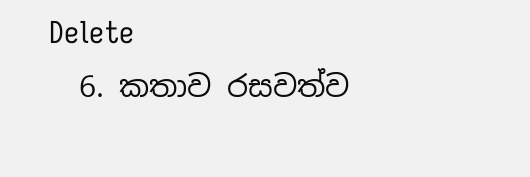Delete
  6. කතාව රසවත්ව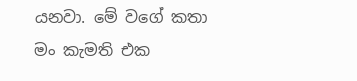යනවා. මේ වගේ කතා මං කැමති එක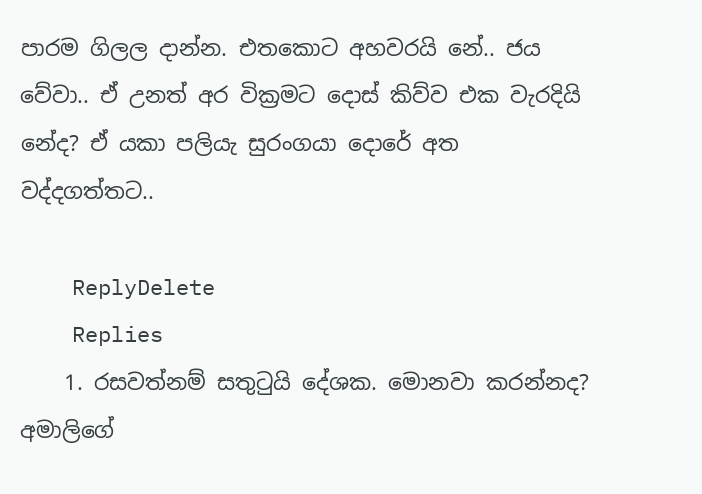පාරම ගිලල දාන්න. එතකොට අහවරයි නේ.. ජය වේවා.. ඒ උනත් අර වික්‍රමට දොස් කිව්ව එක වැරදියි නේද? ඒ යකා පලියැ සුරංගයා දොරේ අත වද්දගත්තට..

    ReplyDelete
    Replies
    1. රසවත්නම් සතුටුයි දේශක. මොනවා කරන්නද? අමාලිගේ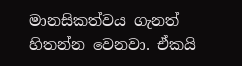මානසිකත්වය ගැනත් හිතන්න වෙනවා. ඒකයි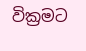වික්‍රමට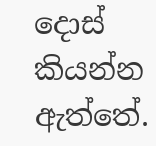දොස් කියන්න ඇත්තේ.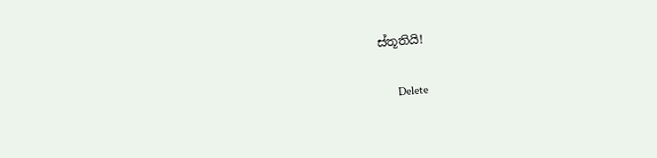ස්තූතියි!

      Delete